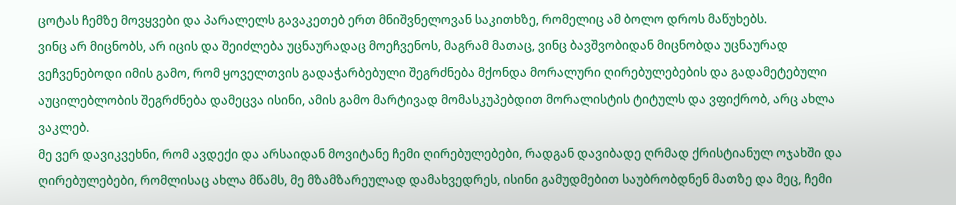ცოტას ჩემზე მოვყვები და პარალელს გავაკეთებ ერთ მნიშვნელოვან საკითხზე, რომელიც ამ ბოლო დროს მაწუხებს.
ვინც არ მიცნობს, არ იცის და შეიძლება უცნაურადაც მოეჩვენოს, მაგრამ მათაც, ვინც ბავშვობიდან მიცნობდა უცნაურად ვეჩვენებოდი იმის გამო, რომ ყოველთვის გადაჭარბებული შეგრძნება მქონდა მორალური ღირებულებების და გადამეტებული აუცილებლობის შეგრძნება დამეცვა ისინი, ამის გამო მარტივად მომასკუპებდით მორალისტის ტიტულს და ვფიქრობ, არც ახლა ვაკლებ.
მე ვერ დავიკვეხნი, რომ ავდექი და არსაიდან მოვიტანე ჩემი ღირებულებები, რადგან დავიბადე ღრმად ქრისტიანულ ოჯახში და ღირებულებები, რომლისაც ახლა მწამს, მე მზამზარეულად დამახვედრეს, ისინი გამუდმებით საუბრობდნენ მათზე და მეც, ჩემი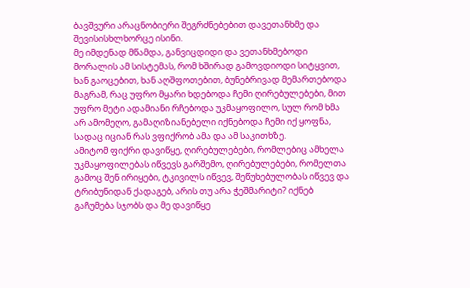ბავშვური არაცნობიერი შეგრძნებებით დავეთანხმე და შევისისხლხორცე ისინი.
მე იმდენად მწამდა, განვიცდიდი და ვეთანხმებოდი მორალის ამ სისტემას, რომ ხშირად გამოვდიოდი სიტყვით, ხან გაოცებით, ხან აღშფოთებით, ბუნებრივად მემართებოდა მაგრამ, რაც უფრო მყარი ხდებოდა ჩემი ღირებულებები, მით უფრო მეტი ადამიანი რჩებოდა უკმაყოფილო, სულ რომ ხმა არ ამომეღო, გამაღიზიანებელი იქნებოდა ჩემი იქ ყოფნა, სადაც იციან რას ვფიქრობ ამა და ამ საკითხზე.
ამიტომ ფიქრი დავიწყე, ღირებულებები, რომლებიც ამხელა უკმაყოფილებას იწვევს გარშემო, ღირებულებები, რომელთა გამოც შენ ირიყები, ტკივილს იწვევ, შეწუხებულობას იწვევ და ტრიბუნიდან ქადაგებ, არის თუ არა ჭეშმარიტი? იქნებ გაჩუმება სჯობს და მე დავიწყე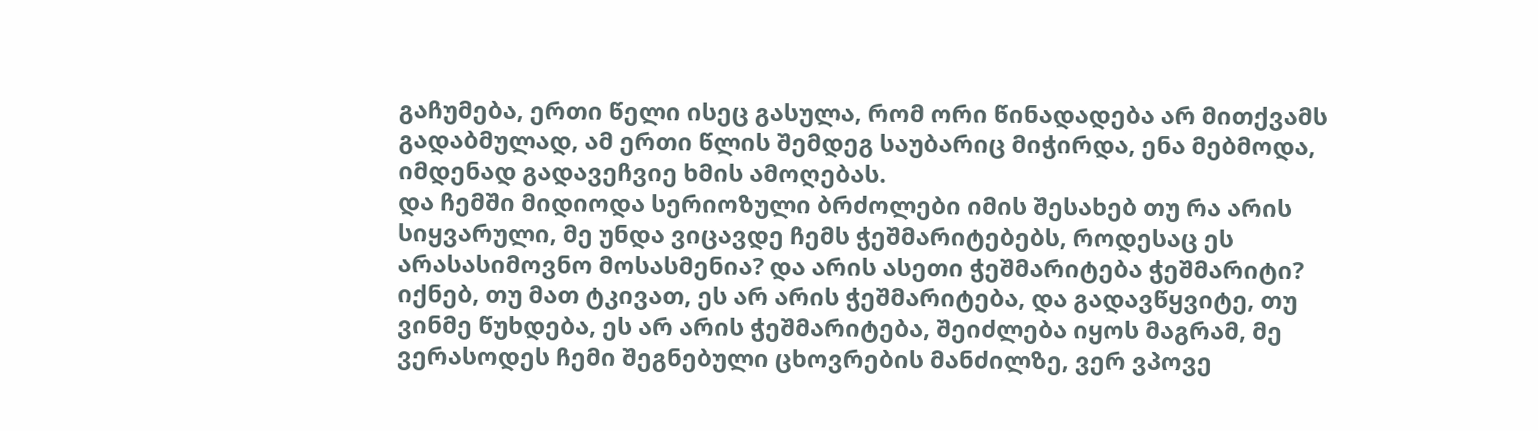გაჩუმება, ერთი წელი ისეც გასულა, რომ ორი წინადადება არ მითქვამს გადაბმულად, ამ ერთი წლის შემდეგ საუბარიც მიჭირდა, ენა მებმოდა, იმდენად გადავეჩვიე ხმის ამოღებას.
და ჩემში მიდიოდა სერიოზული ბრძოლები იმის შესახებ თუ რა არის სიყვარული, მე უნდა ვიცავდე ჩემს ჭეშმარიტებებს, როდესაც ეს არასასიმოვნო მოსასმენია? და არის ასეთი ჭეშმარიტება ჭეშმარიტი? იქნებ, თუ მათ ტკივათ, ეს არ არის ჭეშმარიტება, და გადავწყვიტე, თუ ვინმე წუხდება, ეს არ არის ჭეშმარიტება, შეიძლება იყოს მაგრამ, მე ვერასოდეს ჩემი შეგნებული ცხოვრების მანძილზე, ვერ ვპოვე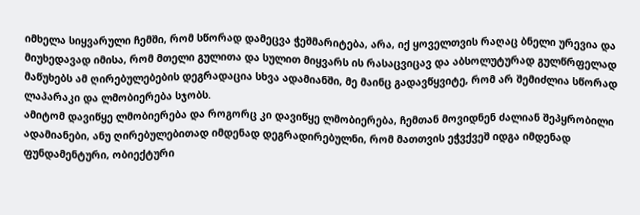იმხელა სიყვარული ჩემში, რომ სწორად დამეცვა ჭეშმარიტება, არა, იქ ყოველთვის რაღაც ბნელი ურევია და მიუხედავად იმისა, რომ მთელი გულითა და სულით მიყვარს ის რასაცვიცავ და აბსოლუტურად გულწრფელად მაწუხებს ამ ღირებულებების დეგრადაცია სხვა ადამიანში, მე მაინც გადავწყვიტე, რომ არ შემიძლია სწორად ლაპარაკი და ლმობიერება სჯობს.
ამიტომ დავიწყე ლმობიერება და როგორც კი დავიწყე ლმობიერება, ჩემთან მოვიდნენ ძალიან შეპყრობილი ადამიანები, ანუ ღირებულებითად იმდენად დეგრადირებულნი, რომ მათთვის ეჭვქვეშ იდგა იმდენად ფუნდამენტური, ობიექტური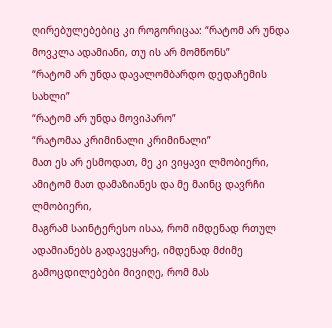ღირებულებებიც კი როგორიცაა: “რატომ არ უნდა მოვკლა ადამიანი, თუ ის არ მომწონს”
“რატომ არ უნდა დავალომბარდო დედაჩემის სახლი”
“რატომ არ უნდა მოვიპარო”
“რატომაა კრიმინალი კრიმინალი”
მათ ეს არ ესმოდათ, მე კი ვიყავი ლმობიერი, ამიტომ მათ დამაზიანეს და მე მაინც დავრჩი ლმობიერი,
მაგრამ საინტერესო ისაა, რომ იმდენად რთულ ადამიანებს გადავეყარე, იმდენად მძიმე გამოცდილებები მივიღე, რომ მას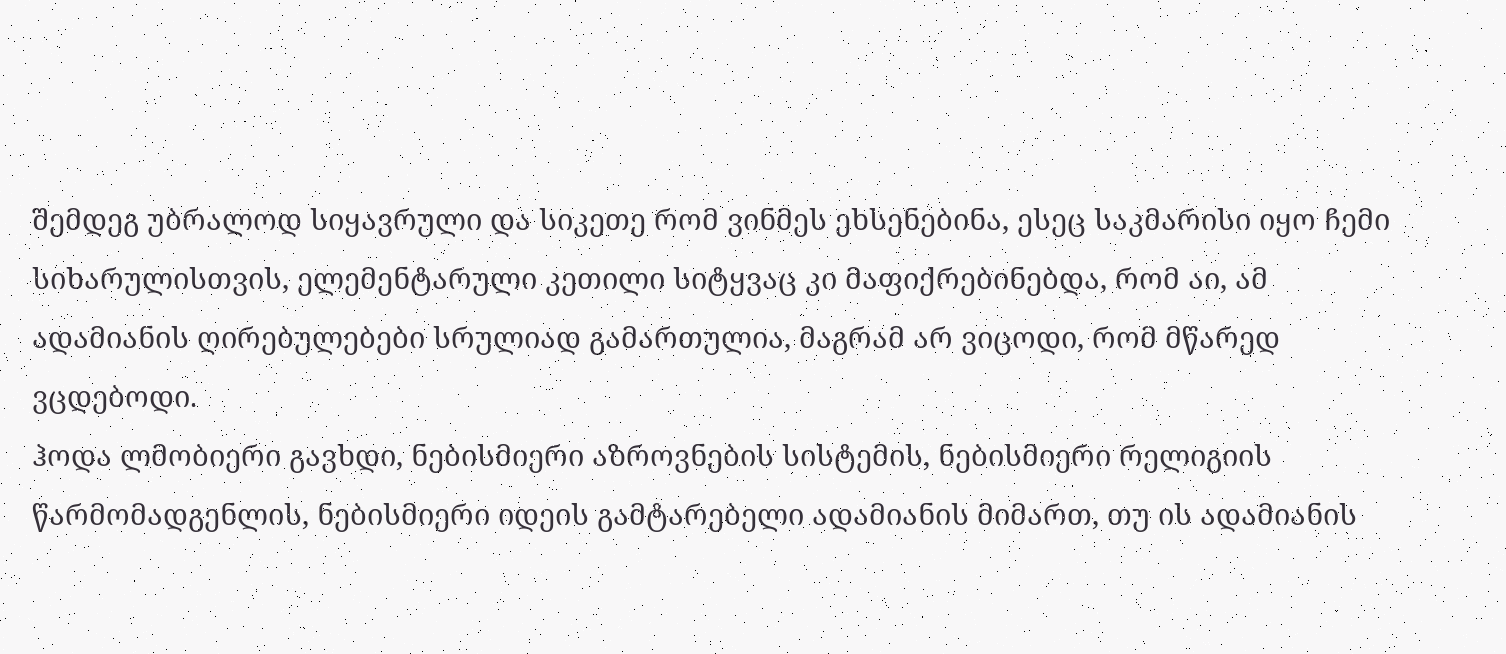შემდეგ უბრალოდ სიყავრული და სიკეთე რომ ვინმეს ეხსენებინა, ესეც საკმარისი იყო ჩემი სიხარულისთვის, ელემენტარული კეთილი სიტყვაც კი მაფიქრებინებდა, რომ აი, ამ ადამიანის ღირებულებები სრულიად გამართულია, მაგრამ არ ვიცოდი, რომ მწარედ ვცდებოდი.
ჰოდა ლმობიერი გავხდი, ნებისმიერი აზროვნების სისტემის, ნებისმიერი რელიგიის წარმომადგენლის, ნებისმიერი იდეის გამტარებელი ადამიანის მიმართ, თუ ის ადამიანის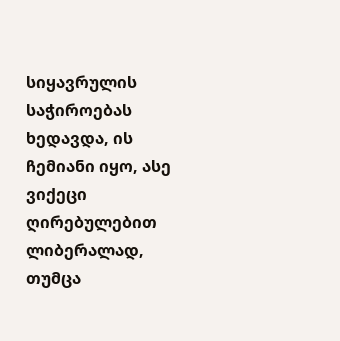სიყავრულის საჭიროებას ხედავდა, ის ჩემიანი იყო, ასე ვიქეცი ღირებულებით ლიბერალად, თუმცა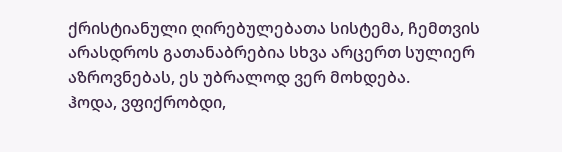ქრისტიანული ღირებულებათა სისტემა, ჩემთვის არასდროს გათანაბრებია სხვა არცერთ სულიერ აზროვნებას, ეს უბრალოდ ვერ მოხდება.
ჰოდა, ვფიქრობდი,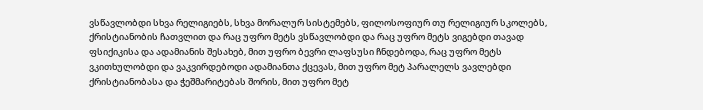ვსწავლობდი სხვა რელიგიებს, სხვა მორალურ სისტემებს, ფილოსოფიურ თუ რელიგიურ სკოლებს, ქრისტიანობის ჩათვლით და რაც უფრო მეტს ვსწავლობდი და რაც უფრო მეტს ვიგებდი თავად ფსიქიკისა და ადამიანის შესახებ, მით უფრო ბევრი ლაფსუსი ჩნდებოდა, რაც უფრო მეტს ვკითხულობდი და ვაკვირდებოდი ადამიანთა ქცევას, მით უფრო მეტ პარალელს ვავლებდი ქრისტიანობასა და ჭეშმარიტებას შორის, მით უფრო მეტ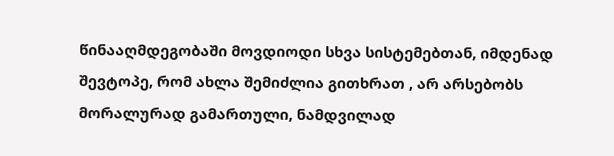წინააღმდეგობაში მოვდიოდი სხვა სისტემებთან, იმდენად შევტოპე, რომ ახლა შემიძლია გითხრათ , არ არსებობს მორალურად გამართული, ნამდვილად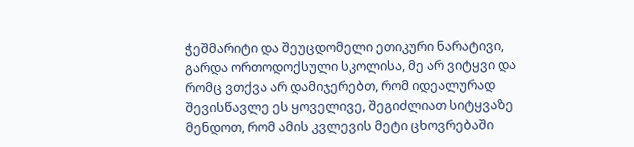ჭეშმარიტი და შეუცდომელი ეთიკური ნარატივი, გარდა ორთოდოქსული სკოლისა, მე არ ვიტყვი და რომც ვთქვა არ დამიჯერებთ, რომ იდეალურად შევისწავლე ეს ყოველივე, შეგიძლიათ სიტყვაზე მენდოთ, რომ ამის კვლევის მეტი ცხოვრებაში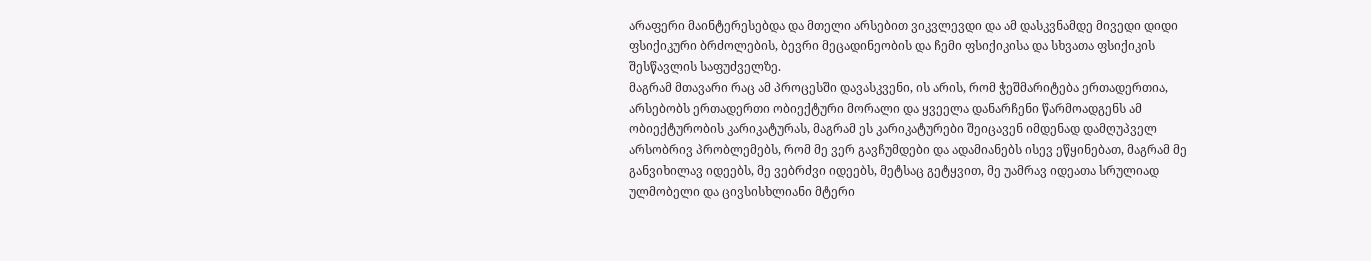არაფერი მაინტერესებდა და მთელი არსებით ვიკვლევდი და ამ დასკვნამდე მივედი დიდი ფსიქიკური ბრძოლების, ბევრი მეცადინეობის და ჩემი ფსიქიკისა და სხვათა ფსიქიკის შესწავლის საფუძველზე.
მაგრამ მთავარი რაც ამ პროცესში დავასკვენი, ის არის, რომ ჭეშმარიტება ერთადერთია, არსებობს ერთადერთი ობიექტური მორალი და ყვეელა დანარჩენი წარმოადგენს ამ ობიექტურობის კარიკატურას, მაგრამ ეს კარიკატურები შეიცავენ იმდენად დამღუპველ არსობრივ პრობლემებს, რომ მე ვერ გავჩუმდები და ადამიანებს ისევ ეწყინებათ, მაგრამ მე განვიხილავ იდეებს, მე ვებრძვი იდეებს, მეტსაც გეტყვით, მე უამრავ იდეათა სრულიად ულმობელი და ცივსისხლიანი მტერი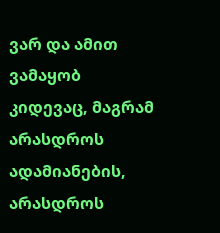ვარ და ამით ვამაყობ კიდევაც, მაგრამ არასდროს ადამიანების, არასდროს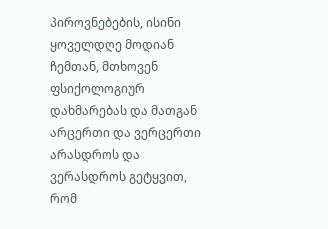პიროვნებების, ისინი ყოველდღე მოდიან ჩემთან, მთხოვენ ფსიქოლოგიურ დახმარებას და მათგან არცერთი და ვერცერთი არასდროს და ვერასდროს გეტყვით, რომ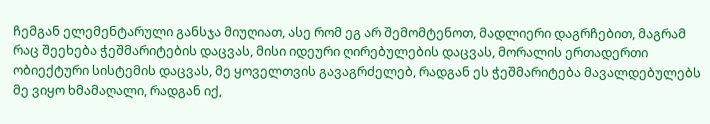ჩემგან ელემენტარული განსჯა მიუღიათ, ასე რომ ეგ არ შემომტენოთ, მადლიერი დაგრჩებით, მაგრამ რაც შეეხება ჭეშმარიტების დაცვას, მისი იდეური ღირებულების დაცვას, მორალის ერთადერთი ობიექტური სისტემის დაცვას, მე ყოველთვის გავაგრძელებ, რადგან ეს ჭეშმარიტება მავალდებულებს მე ვიყო ხმამაღალი, რადგან იქ,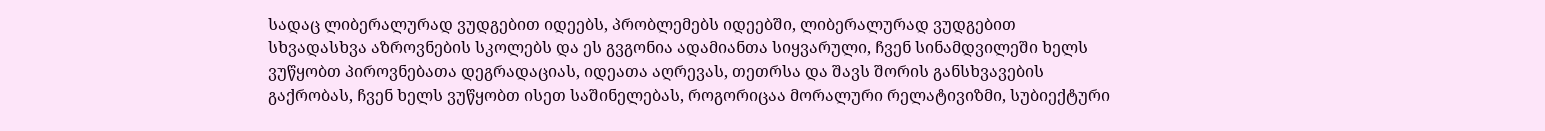სადაც ლიბერალურად ვუდგებით იდეებს, პრობლემებს იდეებში, ლიბერალურად ვუდგებით სხვადასხვა აზროვნების სკოლებს და ეს გვგონია ადამიანთა სიყვარული, ჩვენ სინამდვილეში ხელს ვუწყობთ პიროვნებათა დეგრადაციას, იდეათა აღრევას, თეთრსა და შავს შორის განსხვავების გაქრობას, ჩვენ ხელს ვუწყობთ ისეთ საშინელებას, როგორიცაა მორალური რელატივიზმი, სუბიექტური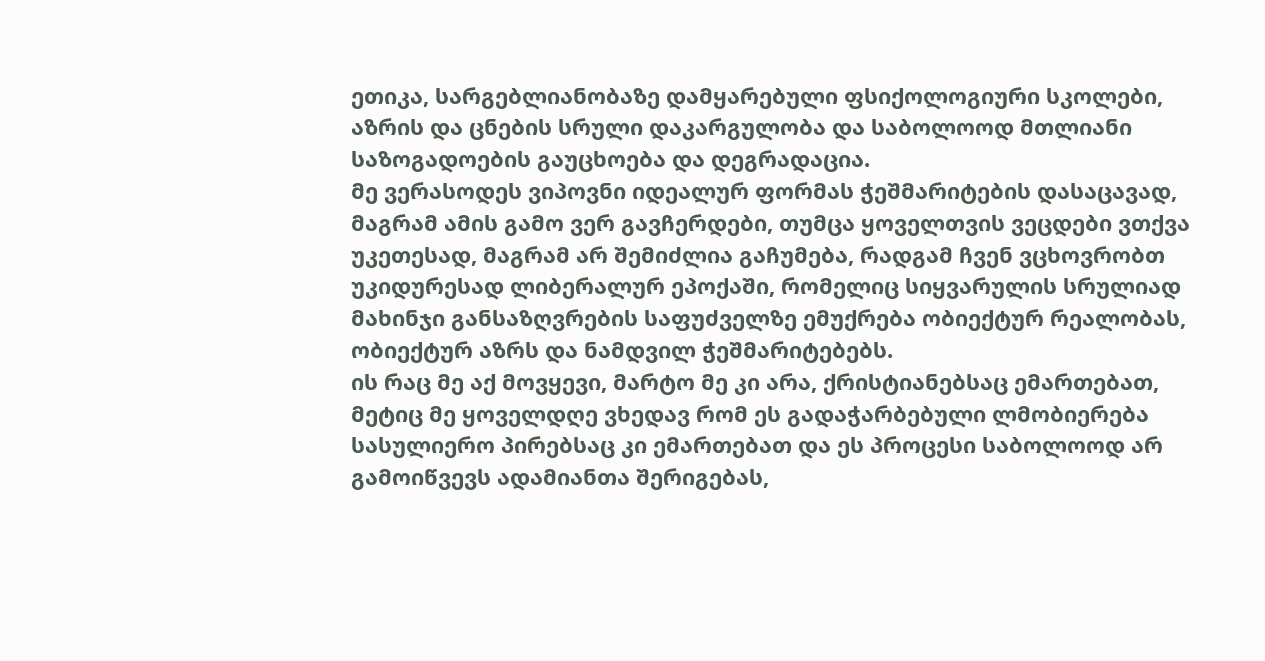ეთიკა, სარგებლიანობაზე დამყარებული ფსიქოლოგიური სკოლები, აზრის და ცნების სრული დაკარგულობა და საბოლოოდ მთლიანი საზოგადოების გაუცხოება და დეგრადაცია.
მე ვერასოდეს ვიპოვნი იდეალურ ფორმას ჭეშმარიტების დასაცავად, მაგრამ ამის გამო ვერ გავჩერდები, თუმცა ყოველთვის ვეცდები ვთქვა უკეთესად, მაგრამ არ შემიძლია გაჩუმება, რადგამ ჩვენ ვცხოვრობთ უკიდურესად ლიბერალურ ეპოქაში, რომელიც სიყვარულის სრულიად მახინჯი განსაზღვრების საფუძველზე ემუქრება ობიექტურ რეალობას, ობიექტურ აზრს და ნამდვილ ჭეშმარიტებებს.
ის რაც მე აქ მოვყევი, მარტო მე კი არა, ქრისტიანებსაც ემართებათ, მეტიც მე ყოველდღე ვხედავ რომ ეს გადაჭარბებული ლმობიერება სასულიერო პირებსაც კი ემართებათ და ეს პროცესი საბოლოოდ არ გამოიწვევს ადამიანთა შერიგებას,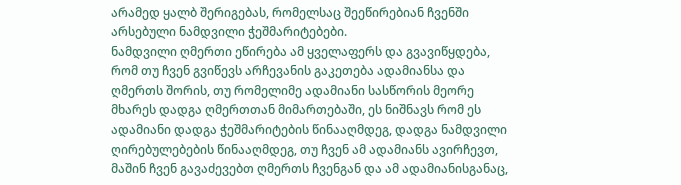არამედ ყალბ შერიგებას, რომელსაც შეეწირებიან ჩვენში არსებული ნამდვილი ჭეშმარიტებები.
ნამდვილი ღმერთი ეწირება ამ ყველაფერს და გვავიწყდება, რომ თუ ჩვენ გვიწევს არჩევანის გაკეთება ადამიანსა და ღმერთს შორის, თუ რომელიმე ადამიანი სასწორის მეორე მხარეს დადგა ღმერთთან მიმართებაში, ეს ნიშნავს რომ ეს ადამიანი დადგა ჭეშმარიტების წინააღმდეგ, დადგა ნამდვილი ღირებულებების წინააღმდეგ, თუ ჩვენ ამ ადამიანს ავირჩევთ, მაშინ ჩვენ გავაძევებთ ღმერთს ჩვენგან და ამ ადამიანისგანაც,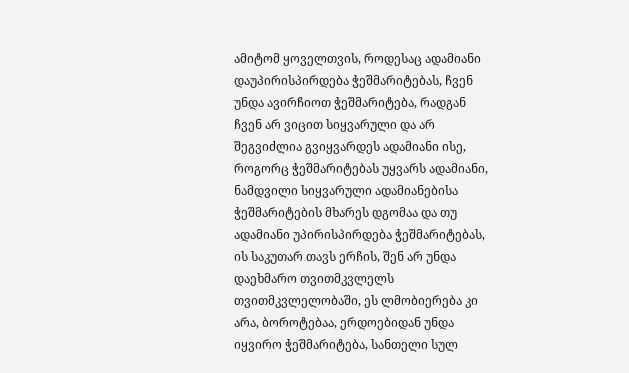ამიტომ ყოველთვის, როდესაც ადამიანი დაუპირისპირდება ჭეშმარიტებას, ჩვენ უნდა ავირჩიოთ ჭეშმარიტება, რადგან ჩვენ არ ვიცით სიყვარული და არ შეგვიძლია გვიყვარდეს ადამიანი ისე, როგორც ჭეშმარიტებას უყვარს ადამიანი, ნამდვილი სიყვარული ადამიანებისა ჭეშმარიტების მხარეს დგომაა და თუ ადამიანი უპირისპირდება ჭეშმარიტებას, ის საკუთარ თავს ერჩის, შენ არ უნდა დაეხმარო თვითმკვლელს თვითმკვლელობაში, ეს ლმობიერება კი არა, ბოროტებაა, ერდოებიდან უნდა იყვირო ჭეშმარიტება, სანთელი სულ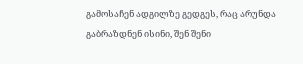გამოსაჩენ ადგილზე გედგეს, რაც არუნდა გაბრაზდნენ ისინი, შენ შენი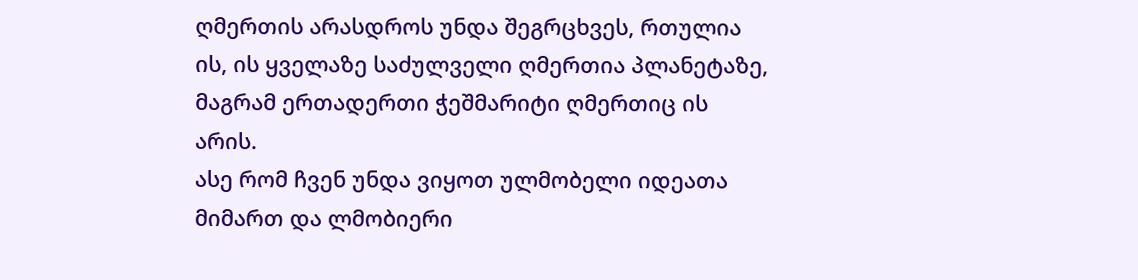ღმერთის არასდროს უნდა შეგრცხვეს, რთულია ის, ის ყველაზე საძულველი ღმერთია პლანეტაზე, მაგრამ ერთადერთი ჭეშმარიტი ღმერთიც ის არის.
ასე რომ ჩვენ უნდა ვიყოთ ულმობელი იდეათა მიმართ და ლმობიერი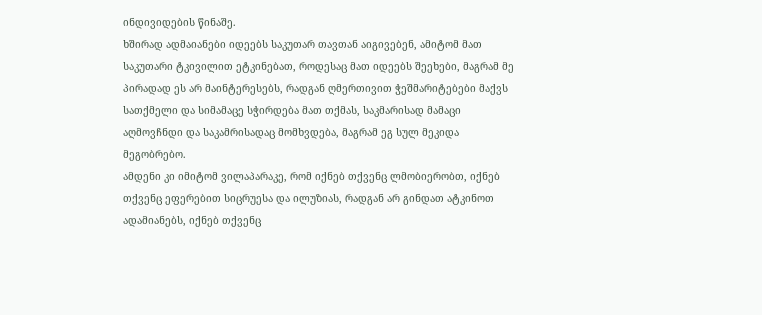ინდივიდების წინაშე.
ხშირად ადმაიანები იდეებს საკუთარ თავთან აიგივებენ, ამიტომ მათ საკუთარი ტკივილით ეტკინებათ, როდესაც მათ იდეებს შეეხები, მაგრამ მე პირადად ეს არ მაინტერესებს, რადგან ღმერთივით ჭეშმარიტებები მაქვს სათქმელი და სიმამაცე სჭირდება მათ თქმას, საკმარისად მამაცი აღმოვჩნდი და საკამრისადაც მომხვდება, მაგრამ ეგ სულ მეკიდა მეგობრებო.
ამდენი კი იმიტომ ვილაპარაკე, რომ იქნებ თქვენც ლმობიერობთ, იქნებ თქვენც ეფერებით სიცრუესა და ილუზიას, რადგან არ გინდათ ატკინოთ ადამიანებს, იქნებ თქვენც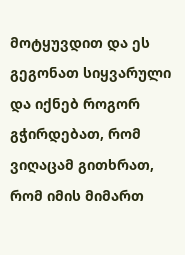მოტყუვდით და ეს გეგონათ სიყვარული და იქნებ როგორ გჭირდებათ, რომ ვიღაცამ გითხრათ, რომ იმის მიმართ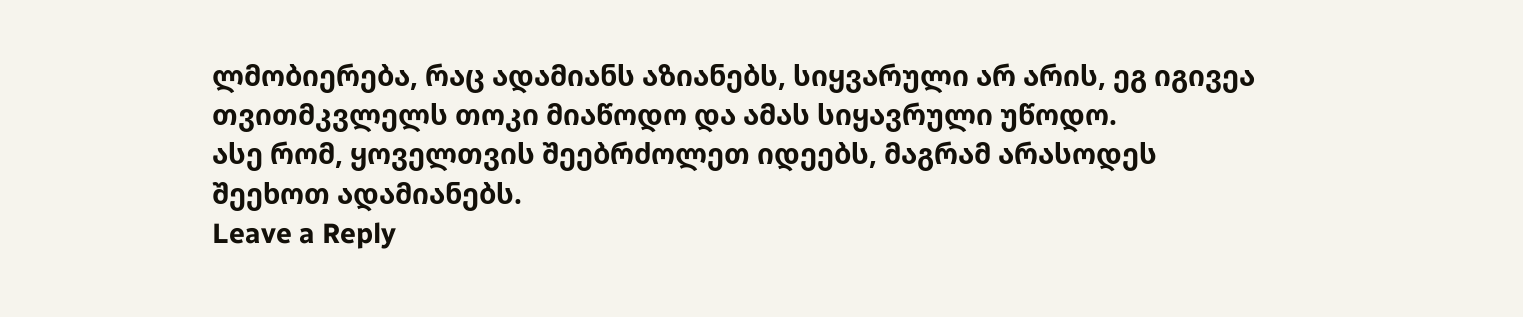ლმობიერება, რაც ადამიანს აზიანებს, სიყვარული არ არის, ეგ იგივეა თვითმკვლელს თოკი მიაწოდო და ამას სიყავრული უწოდო.
ასე რომ, ყოველთვის შეებრძოლეთ იდეებს, მაგრამ არასოდეს შეეხოთ ადამიანებს.
Leave a Reply